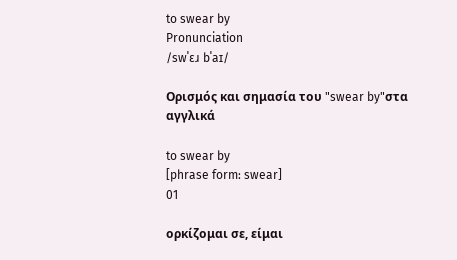to swear by
Pronunciation
/swˈɛɹ bˈaɪ/

Ορισμός και σημασία του "swear by"στα αγγλικά

to swear by
[phrase form: swear]
01

ορκίζομαι σε, είμαι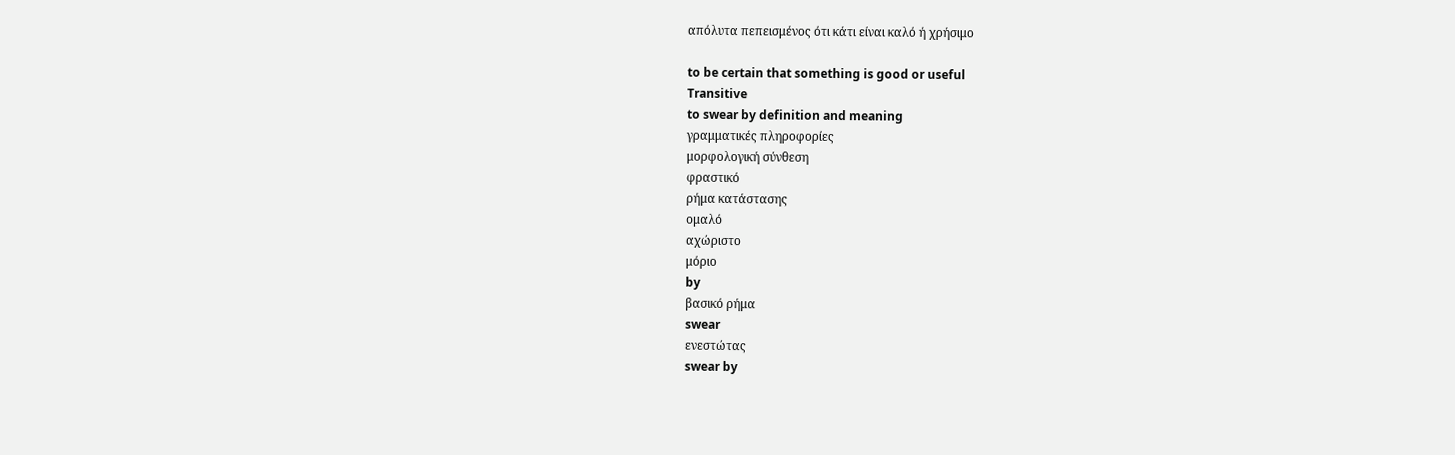απόλυτα πεπεισμένος ότι κάτι είναι καλό ή χρήσιμο

to be certain that something is good or useful
Transitive
to swear by definition and meaning
γραμματικές πληροφορίες
μορφολογική σύνθεση
φραστικό
ρήμα κατάστασης
ομαλό
αχώριστο
μόριο
by
βασικό ρήμα
swear
ενεστώτας
swear by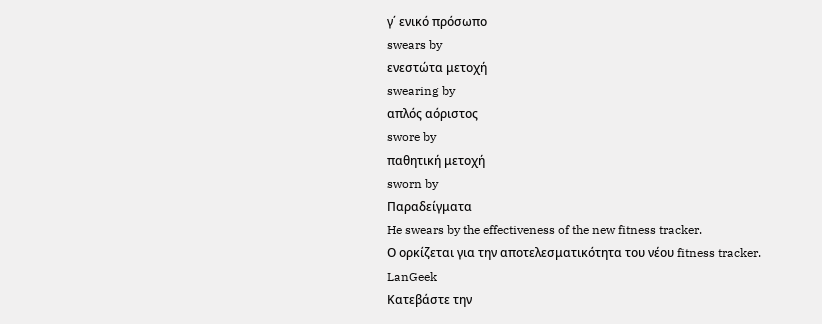γ΄ ενικό πρόσωπο
swears by
ενεστώτα μετοχή
swearing by
απλός αόριστος
swore by
παθητική μετοχή
sworn by
Παραδείγματα
He swears by the effectiveness of the new fitness tracker.
Ο ορκίζεται για την αποτελεσματικότητα του νέου fitness tracker.
LanGeek
Κατεβάστε την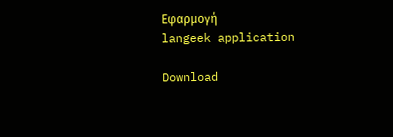Εφαρμογή
langeek application

Download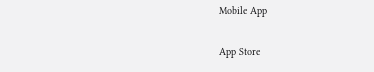Mobile App

App Store